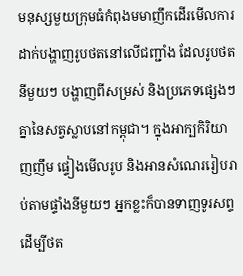មនុស្សមួយក្រុមធំកំពុងមមាញឹកដើរមើលការដាក់បង្ហាញរូបថតនៅលើជញ្ជាំង ដែលរូបថតនីមួយៗ បង្ហាញពីសម្រស់ និងប្រភេទផ្សេងៗគ្នានៃសត្វស្លាបនៅកម្ពុជា។ ក្នុងអាក្បកិរិយាញញឹម ផ្ទៀងមើលរូប និងអានសំណេររៀបរាប់តាមផ្ទាំងនីមួយៗ អ្នកខ្លះក៏បានទាញទូរសព្ទដើម្បីថត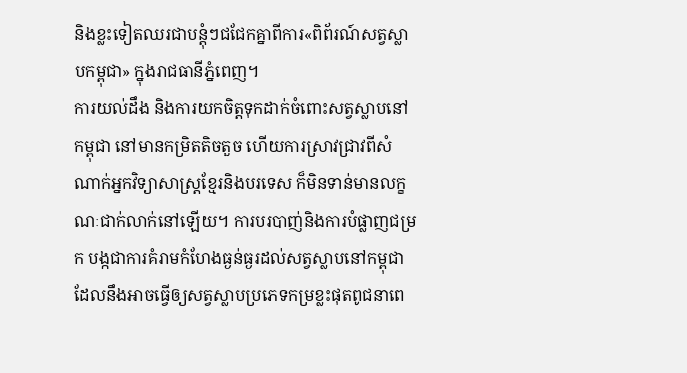និងខ្លះទៀតឈរជាបន្តុំៗជជែកគ្នាពីការ«ពិព័រណ៍សត្វស្លាបកម្ពុជា» ក្នុងរាជធានីភ្នំពេញ។
ការយល់ដឹង និងការយកចិត្តទុកដាក់ចំពោះសត្វស្លាបនៅកម្ពុជា នៅមានកម្រិតតិចតួច ហើយការស្រាវជ្រាវពីសំណាក់អ្នកវិទ្យាសាស្រ្តខ្មែរនិងបរទេស ក៏មិនទាន់មានលក្ខណៈជាក់លាក់នៅឡើយ។ ការបរបាញ់និងការបំផ្លាញជម្រក បង្កជាការគំរាមកំហែងធ្ងន់ធ្ងរដល់សត្វស្លាបនៅកម្ពុជា ដែលនឹងអាចធ្វើឲ្យសត្វស្លាបប្រភេទកម្រខ្លះផុតពូជនាពេ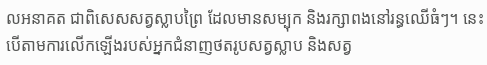លអនាគត ជាពិសេសសត្វស្លាបព្រៃ ដែលមានសម្បុក និងរក្សាពងនៅរន្ធឈើធំៗ។ នេះបើតាមការលើកឡើងរបស់អ្នកជំនាញថតរូបសត្វស្លាប និងសត្វ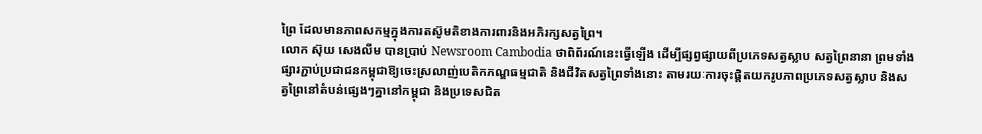ព្រៃ ដែលមានភាពសកម្មក្នុងការតស៊ូមតិខាងការពារនិងអភិរក្សសត្វព្រៃ។
លោក ស៊ុយ សេងលីម បានប្រាប់ Newsroom Cambodia ថាពិព័រណ៍នេះធ្វើឡើង ដើម្បីផ្សព្វផ្សាយពីប្រភេទសត្វស្លាប សត្វព្រៃនានា ព្រមទាំងផ្សារភ្ជាប់ប្រជាជនកម្ពុជាឱ្យចេះស្រលាញ់បេតិកភណ្ឌធម្មជាតិ និងជីវិតសត្វព្រៃទាំងនោះ តាមរយៈការចុះផ្តិតយករូបភាពប្រភេទសត្វស្លាប និងសត្វព្រៃនៅតំបន់ផ្សេងៗគ្នានៅកម្ពុជា និងប្រទេសជិត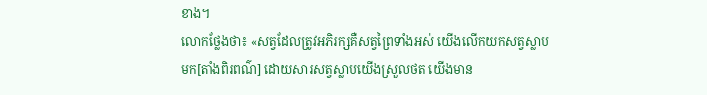ខាង។
លោកថ្លែងថា៖ «សត្វដែលត្រូវអភិរក្សគឺសត្វព្រៃទាំងអស់ យើងលើកយកសត្វស្លាបមក[តាំងពិរពណ៌] ដោយសារសត្វស្លាបយើងស្រួលថត យើងមាន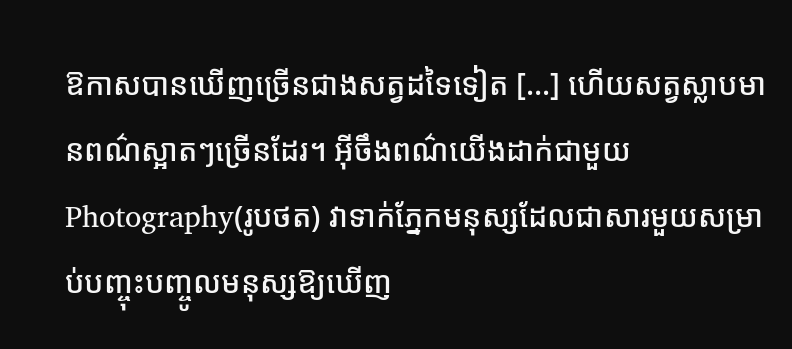ឱកាសបានឃើញច្រើនជាងសត្វដទៃទៀត […] ហើយសត្វស្លាបមានពណ៌ស្អាតៗច្រើនដែរ។ អ៊ីចឹងពណ៌យើងដាក់ជាមួយ Photography(រូបថត) វាទាក់ភ្នែកមនុស្សដែលជាសារមួយសម្រាប់បញ្ចុះបញ្ចូលមនុស្សឱ្យឃើញ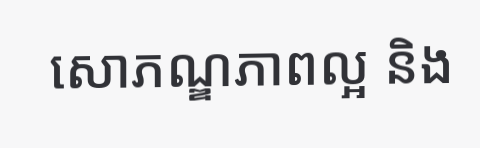សោភណ្ឌភាពល្អ និង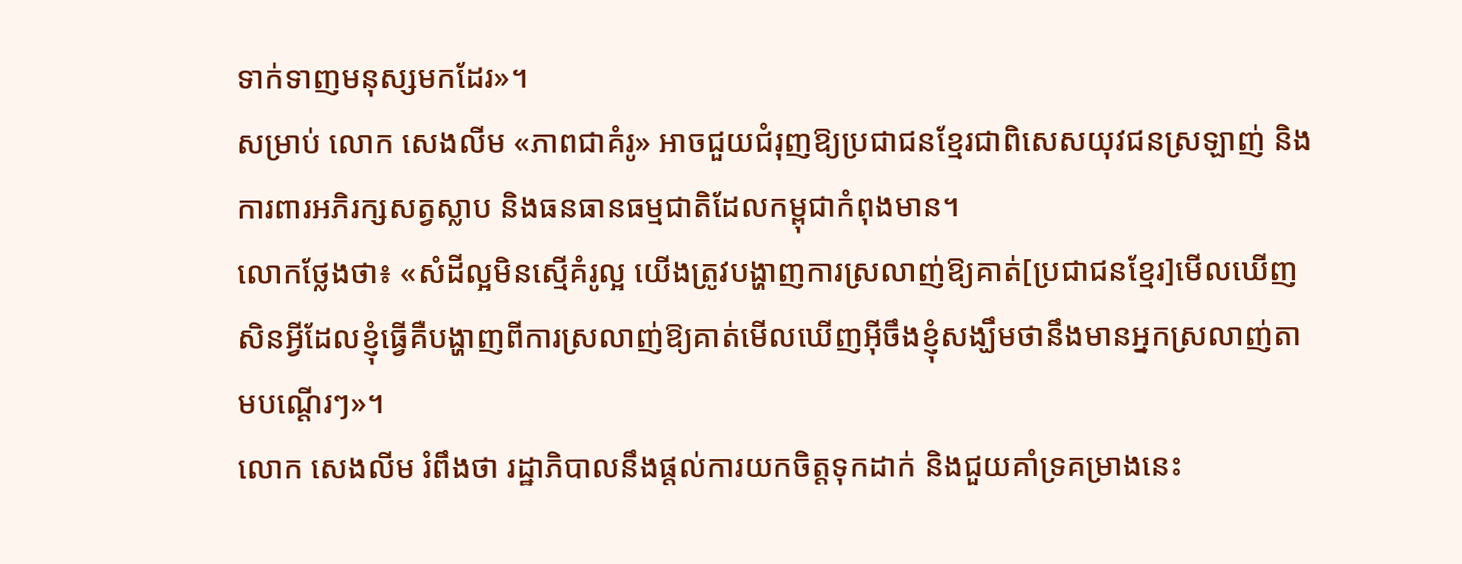ទាក់ទាញមនុស្សមកដែរ»។
សម្រាប់ លោក សេងលីម «ភាពជាគំរូ» អាចជួយជំរុញឱ្យប្រជាជនខ្មែរជាពិសេសយុវជនស្រឡាញ់ និងការពារអភិរក្សសត្វស្លាប និងធនធានធម្មជាតិដែលកម្ពុជាកំពុងមាន។
លោកថ្លែងថា៖ «សំដីល្អមិនស្មើគំរូល្អ យើងត្រូវបង្ហាញការស្រលាញ់ឱ្យគាត់[ប្រជាជនខ្មែរ]មើលឃើញសិនអ្វីដែលខ្ញុំធ្វើគឺបង្ហាញពីការស្រលាញ់ឱ្យគាត់មើលឃើញអ៊ីចឹងខ្ញុំសង្ឃឹមថានឹងមានអ្នកស្រលាញ់តាមបណ្ដើរៗ»។
លោក សេងលីម រំពឹងថា រដ្ឋាភិបាលនឹងផ្តល់ការយកចិត្តទុកដាក់ និងជួយគាំទ្រគម្រាងនេះ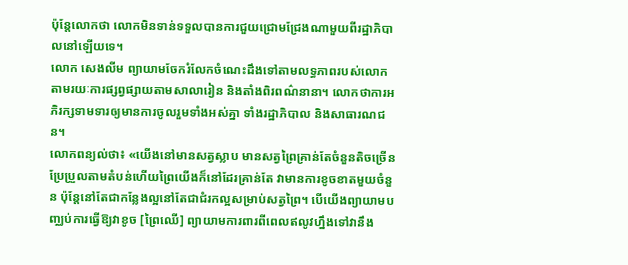ប៉ុន្តែលោកថា លោកមិនទាន់ទទួលបានការជួយជ្រោមជ្រែងណាមួយពីរដ្ឋាភិបាលនៅឡើយទេ។
លោក សេងលីម ព្យាយាមចែករំលែកចំណេះដឹងទៅតាមលទ្ធភាពរបស់លោក តាមរយៈការផ្សព្វផ្សាយតាមសាលារៀន និងតាំងពិរពណ៌នានា។ លោកថាការអភិរក្សទាមទារឲ្យមានការចូលរួមទាំងអស់គ្នា ទាំងរដ្ឋាភិបាល និងសាធារណជន។
លោកពន្យល់ថា៖ «យើងនៅមានសត្វស្លាប មានសត្វព្រៃគ្រាន់តែចំនួនតិចច្រើនប្រែប្រួលតាមតំបន់ហើយព្រៃយើងក៏នៅដែរគ្រាន់តែ វាមានការខូចខាតមួយចំនួន ប៉ុន្តែនៅតែជាកន្លែងល្អនៅតែជាជំរកល្អសម្រាប់សត្វព្រៃ។ បើយើងព្យាយាមបញ្ឈប់ការធ្វើឱ្យវាខូច [ព្រៃឈើ] ព្យាយាមការពារពីពេលឥលូវហ្នឹងទៅវានឹង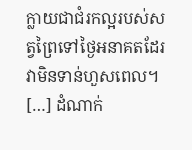ក្លាយជាជំរកល្អរបស់សត្វព្រៃទៅថ្ងៃអនាគតដែរ វាមិនទាន់ហួសពេល។ […] ដំណាក់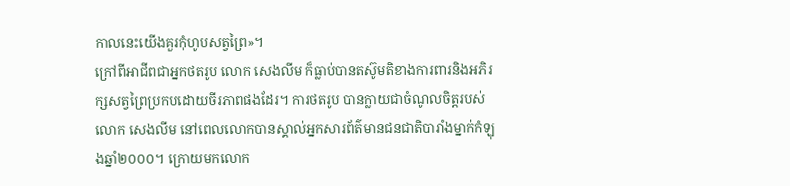កាលនេះយើងគួរកុំហូបសត្វព្រៃ»។
ក្រៅពីអាជីពជាអ្នកថតរូប លោក សេងលីម ក៏ធ្លាប់បានតស៊ូមតិខាងការពារនិងអភិរក្សសត្វព្រៃប្រកបដោយចីរភាពផងដែរ។ ការថតរូប បានក្លាយជាចំណូលចិត្តរបស់លោក សេងលីម នៅពេលលោកបានស្គាល់អ្នកសារព័ត៌មានជនជាតិបារាំងម្នាក់កំឡុងឆ្នាំ២០០០។ ក្រោយមកលោក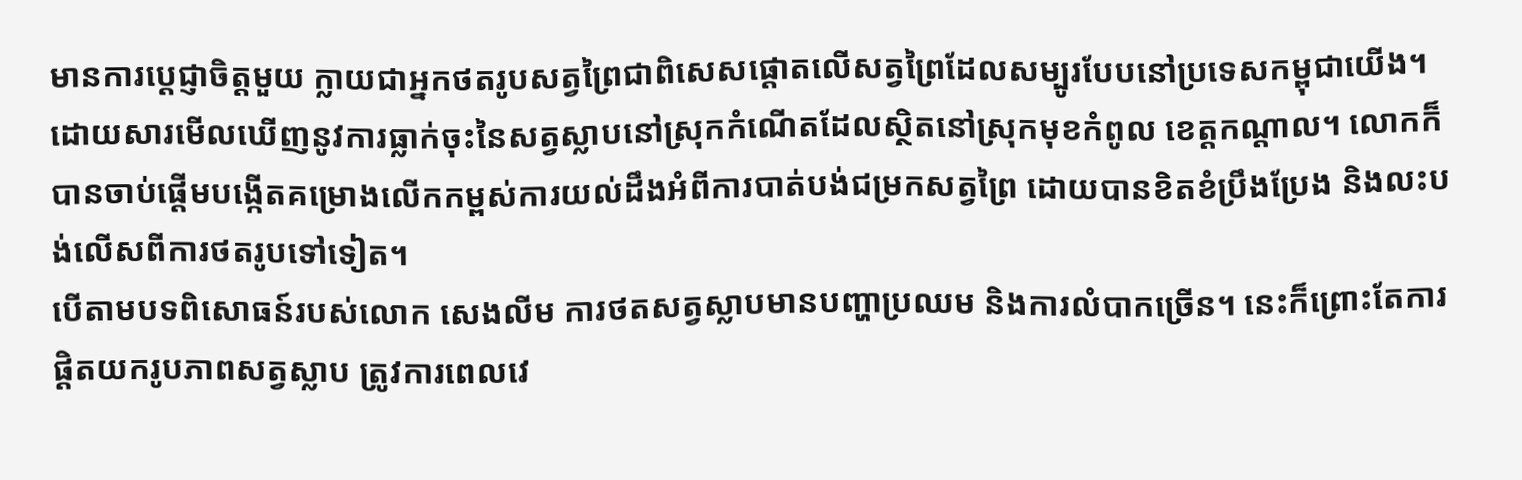មានការប្តេជ្ញាចិត្តមួយ ក្លាយជាអ្នកថតរូបសត្វព្រៃជាពិសេសផ្តោតលើសត្វព្រៃដែលសម្បូរបែបនៅប្រទេសកម្ពុជាយើង។
ដោយសារមើលឃើញនូវការធ្លាក់ចុះនៃសត្វស្លាបនៅស្រុកកំណើតដែលស្ថិតនៅស្រុកមុខកំពូល ខេត្តកណ្តាល។ លោកក៏បានចាប់ផ្តើមបង្កើតគម្រោងលើកកម្ពស់ការយល់ដឹងអំពីការបាត់បង់ជម្រកសត្វព្រៃ ដោយបានខិតខំប្រឹងប្រែង និងលះបង់លើសពីការថតរូបទៅទៀត។
បើតាមបទពិសោធន៍របស់លោក សេងលីម ការថតសត្វស្លាបមានបញ្ហាប្រឈម និងការលំបាកច្រើន។ នេះក៏ព្រោះតែការផ្តិតយករូបភាពសត្វស្លាប ត្រូវការពេលវេ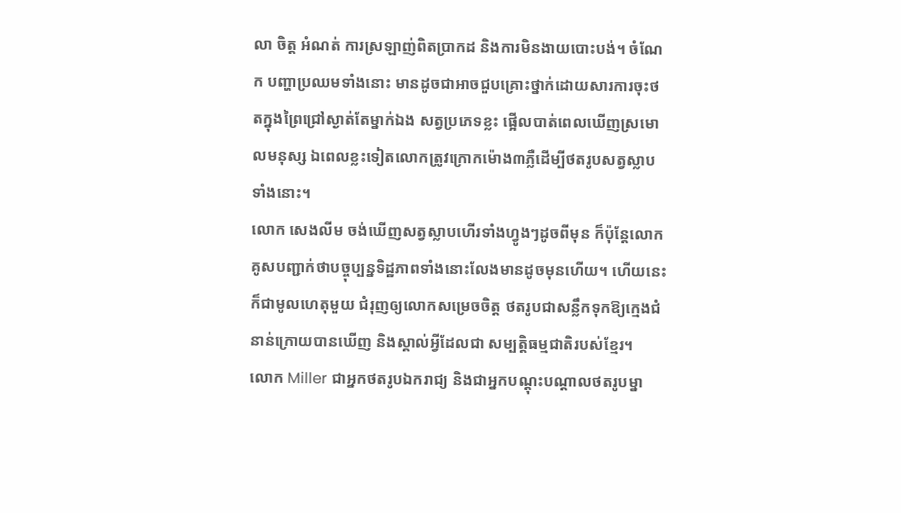លា ចិត្ត អំណត់ ការស្រឡាញ់ពិតប្រាកដ និងការមិនងាយបោះបង់។ ចំណែក បញ្ហាប្រឈមទាំងនោះ មានដូចជាអាចជួបគ្រោះថ្នាក់ដោយសារការចុះថតក្នុងព្រៃជ្រៅស្ងាត់តែម្នាក់ឯង សត្វប្រភេទខ្លះ ផ្អើលបាត់ពេលឃើញស្រមោលមនុស្ស ឯពេលខ្លះទៀតលោកត្រូវក្រោកម៉ោង៣ភ្លឺដើម្បីថតរូបសត្វស្លាបទាំងនោះ។
លោក សេងលីម ចង់ឃើញសត្វស្លាបហើរទាំងហ្វូងៗដូចពីមុន ក៏ប៉ុន្តែលោកគូសបញ្ជាក់ថាបច្ចុប្បន្នទិដ្ឋភាពទាំងនោះលែងមានដូចមុនហើយ។ ហើយនេះក៏ជាមូលហេតុមួយ ជំរុញឲ្យលោកសម្រេចចិត្ត ថតរូបជាសន្លឹកទុកឱ្យក្មេងជំនាន់ក្រោយបានឃើញ និងស្គាល់អ្វីដែលជា សម្បត្តិធម្មជាតិរបស់ខ្មែរ។
លោក Miller ជាអ្នកថតរូបឯករាជ្យ និងជាអ្នកបណ្តុះបណ្តាលថតរូបម្នា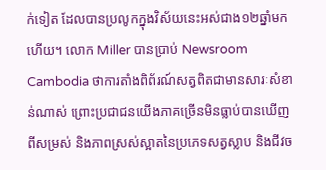ក់ទៀត ដែលបានប្រលូកក្នុងវិស័យនេះអស់ជាង១២ឆ្នាំមកហើយ។ លោក Miller បានប្រាប់ Newsroom Cambodia ថាការតាំងពិព័រណ៍សត្វពិតជាមានសារៈសំខាន់ណាស់ ព្រោះប្រជាជនយើងភាគច្រើនមិនធ្លាប់បានឃើញពីសម្រស់ និងភាពស្រស់ស្អាតនៃប្រភេទសត្វស្លាប និងជីវច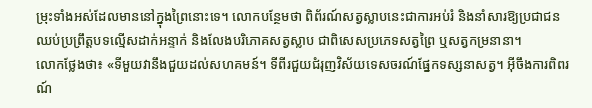ម្រុះទាំងអស់ដែលមាននៅក្នុងព្រៃនោះទេ។ លោកបន្ថែមថា ពិព័រណ៍សត្វស្លាបនេះជាការអប់រំ និងនាំសារឱ្យប្រជាជនឈប់ប្រព្រឹត្តបទល្មើសដាក់អន្ទាក់ និងលែងបរិភោគសត្វស្លាប ជាពិសេសប្រភេទសត្វព្រៃ ឬសត្វកម្រនានា។
លោកថ្លែងថា៖ «ទីមួយវានឹងជួយដល់សហគមន៍។ ទីពីរជួយជំរុញវិស័យទេសចរណ៍ផ្នែកទស្សនាសត្វ។ អ៊ីចឹងការពិពរណ៍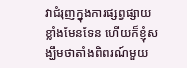វាជំរុញក្នុងការផ្សព្វផ្សាយខ្លាំងមែនទែន ហើយក៏ខ្ញុំសង្ឃឹមថាតាំងពិពរណ៍មួយ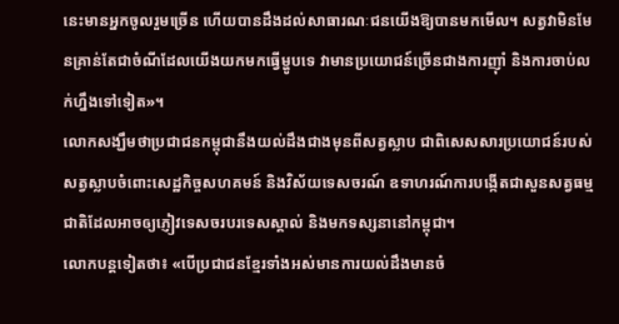នេះមានអ្នកចូលរួមច្រើន ហើយបានដឹងដល់សាធារណៈជនយើងឱ្យបានមកមើល។ សត្វវាមិនមែនគ្រាន់តែជាចំណីដែលយើងយកមកធ្វើម្ហូបទេ វាមានប្រយោជន៍ច្រើនជាងការញ៉ាំ និងការចាប់លក់ហ្នឹងទៅទៀត»។
លោកសង្ឃឹមថាប្រជាជនកម្ពុជានឹងយល់ដឹងជាងមុនពីសត្វស្លាប ជាពិសេសសារប្រយោជន៍របស់សត្វស្លាបចំពោះសេដ្ឋកិច្ចសហគមន៍ និងវិស័យទេសចរណ៍ ឧទាហរណ៍ការបង្កើតជាសួនសត្វធម្មជាតិដែលអាចឲ្យភ្ញៀវទេសចរបរទេសស្គាល់ និងមកទស្សនានៅកម្ពុជា។
លោកបន្តទៀតថា៖ «បើប្រជាជនខ្មែរទាំងអស់មានការយល់ដឹងមានចំ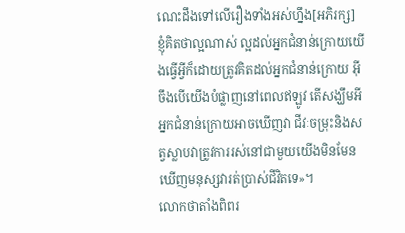ណេះដឹងទៅលើរឿងទាំងអស់ហ្នឹង[អភិរក្ស] ខ្ញុំគិតថាល្អណាស់ ល្អដល់អ្នកជំនាន់ក្រោយយើងធ្វើអ្វីក៏ដោយត្រូវគិតដល់អ្នកជំនាន់ក្រោយ អ៊ីចឹងបើយើងបំផ្លាញនៅពេលឥឡូវ តើសង្ឃឹមអីអ្នកជំនាន់ក្រោយអាចឃើញវា ជីវៈចម្រុះនិងសត្វស្លាបវាត្រូវការរស់នៅជាមួយយើងមិនមែនឃើញមនុស្សវារត់ប្រាស់ជីវិតទេ»។
លោកថាតាំងពិពរ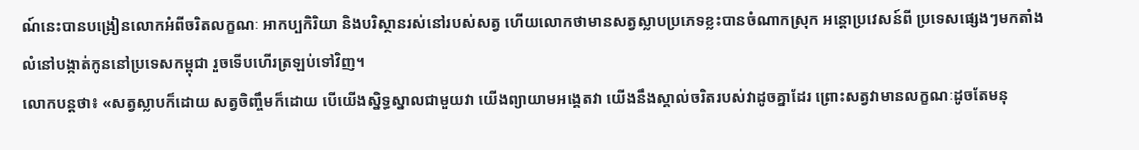ណ៍នេះបានបង្រៀនលោកអំពីចរិតលក្ខណៈ អាកប្បកិរិយា និងបរិស្ថានរស់នៅរបស់សត្វ ហើយលោកថាមានសត្វស្លាបប្រភេទខ្លះបានចំណាកស្រុក អន្តោប្រវេសន៍ពី ប្រទេសផ្សេងៗមកតាំងលំនៅបង្កាត់កូននៅប្រទេសកម្ពុជា រួចទើបហើរត្រឡប់ទៅវិញ។
លោកបន្តថា៖ «សត្វស្លាបក៏ដោយ សត្វចិញ្ចឹមក៏ដោយ បើយើងស្និទ្ធស្នាលជាមួយវា យើងព្យាយាមអង្គេតវា យើងនឹងស្គាល់ចរិតរបស់វាដូចគ្នាដែរ ព្រោះសត្វវាមានលក្ខណៈដូចតែមនុ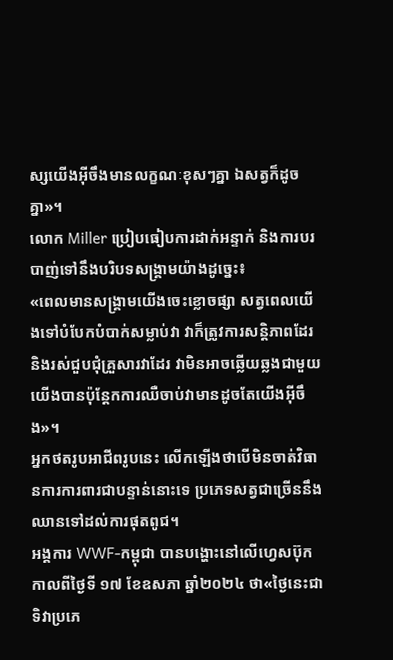ស្សយើងអ៊ីចឹងមានលក្ខណៈខុសៗគ្នា ឯសត្វក៏ដូចគ្នា»។
លោក Miller ប្រៀបធៀបការដាក់អន្ទាក់ និងការបរបាញ់ទៅនឹងបរិបទសង្គ្រាមយ៉ាងដូច្នេះ៖
«ពេលមានសង្គ្រាមយើងចេះខ្លោចផ្សា សត្វពេលយើងទៅបំបែកបំបាក់សម្លាប់វា វាក៏ត្រូវការសន្តិភាពដែរនិងរស់ជួបជុំគ្រួសារវាដែរ វាមិនអាចឆ្លើយឆ្លងជាមួយយើងបានប៉ុន្តែកការឈឺចាប់វាមានដូចតែយើងអ៊ីចឹង»។
អ្នកថតរូបអាជីពរូបនេះ លើកឡើងថាបើមិនចាត់វិធានការការពារជាបន្ទាន់នោះទេ ប្រភេទសត្វជាច្រើននឹងឈានទៅដល់ការផុតពូជ។
អង្គការ WWF-កម្ពុជា បានបង្ហោះនៅលើហ្វេសប៊ុកកាលពីថ្ងៃទី ១៧ ខែឧសភា ឆ្នាំ២០២៤ ថា«ថ្ងៃនេះជាទិវាប្រភេ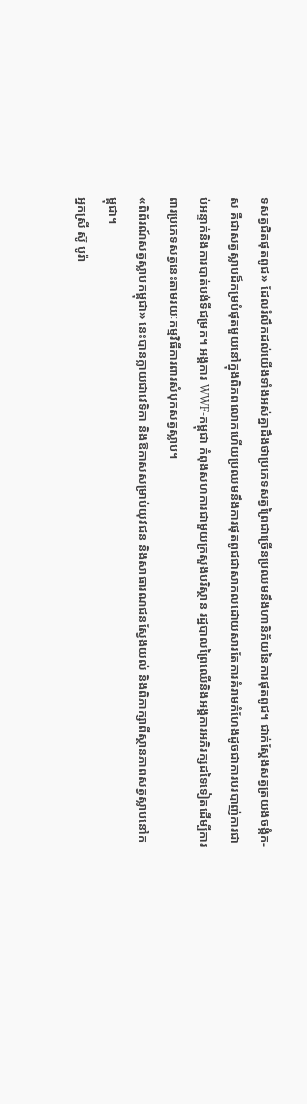ទសត្វជិតផុតពូជ» ដែលរំលឹកដល់យើងទាំងអស់គ្នាដឹងថាប្រភេទសត្វព្រៃជាច្រើនប្រឈមនឹងហានិភ័យនៃការផុតពូជ។ ជាក់ស្តែងសត្វត្រយងចង្កំក-ស គឺជាសត្វស្លាបដ៏កម្របំផុតមួយនៅក្នុងពិភពលោកហើយប្រឈមនឹងការផុតពូជជាសាកលដោយសារតែការគំរាមកំហែងដូចជាការបរបាញ់ការជាប់អន្ទាក់និងការបាត់បង់ទីជម្រក។ អង្គការ WWF-កម្ពុជា កំពុងសហការជាមួយក្រសួងបរិស្ថាន រដ្ឋបាលព្រៃឈើនិងអង្គការអភិរក្សដទៃទៀតដើម្បីការពារប្រភេទសត្វនេះតាមរយៈកម្មវិធីការពារសំបុកសត្វស្លាប។
«ពិព័រណ៍សត្វស្លាបកម្ពុជា» នេះបានក្លាយជាវេទិកា និងឱកាសសម្រាប់យុវជន និងសាធារណជនស្វែងយល់ និងពិភាក្សាពីស្ថានភាពសត្វស្លាបនៅកម្ពុជា។
អ្នកស្រី ស៊ូ បូរ៉ា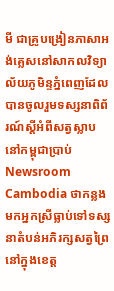មី ជាគ្រូបង្រៀនភាសាអង់គ្លេសនៅសាកលវិទ្យាល័យភូមិន្ទភ្នំពេញដែលបានចូលរួមទស្សនាពិព័រណ៍ស្តីអំពីសត្វស្លាបនៅកម្ពុជាប្រាប់ Newsroom Cambodia ថាកន្លងមកអ្នកស្រីធ្លាប់ទៅទស្សនាតំបន់អភិរក្សសត្វព្រៃនៅក្នុងខេត្ត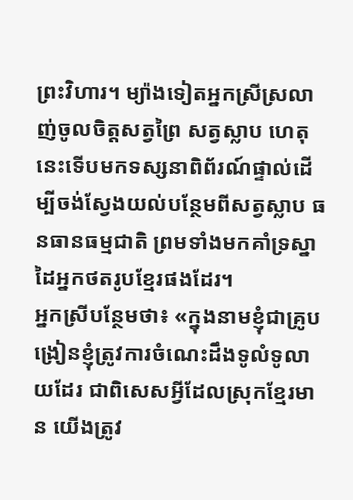ព្រះវិហារ។ ម្យ៉ាងទៀតអ្នកស្រីស្រលាញ់ចូលចិត្តសត្វព្រៃ សត្វស្លាប ហេតុនេះទើបមកទស្សនាពិព័រណ៍ផ្ទាល់ដើម្បីចង់ស្វែងយល់បន្ថែមពីសត្វស្លាប ធនធានធម្មជាតិ ព្រមទាំងមកគាំទ្រស្នាដៃអ្នកថតរូបខ្មែរផងដែរ។
អ្នកស្រីបន្ថែមថា៖ «ក្នុងនាមខ្ញុំជាគ្រូបង្រៀនខ្ញុំត្រូវការចំណេះដឹងទូលំទូលាយដែរ ជាពិសេសអ្វីដែលស្រុកខ្មែរមាន យើងត្រូវ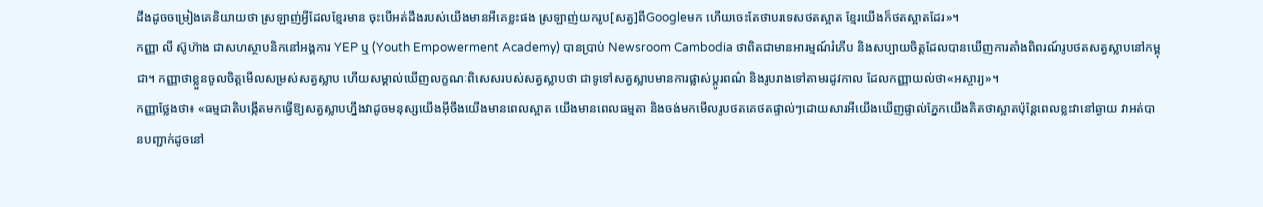ដឹងដូចចម្រៀងគេនិយាយថា ស្រឡាញ់អ្វីដែលខ្មែរមាន ចុះបើអត់ដឹងរបស់យើងមានអីគេខ្លះផង ស្រឡាញ់យករូប[សត្វ]ពីGoogleមក ហើយចេះតែថាបរទេសថតស្អាត ខ្មែរយើងក៏ថតស្អាតដែរ»។
កញ្ញា លី ស៊ូហ៊ាង ជាសហស្ថាបនិកនៅអង្គការ YEP ឬ (Youth Empowerment Academy) បានប្រាប់ Newsroom Cambodia ថាពិតជាមានអារម្មណ៍រំភើប និងសប្បាយចិត្តដែលបានឃើញការតាំងពិពរណ៍រូបថតសត្វស្លាបនៅកម្ពុជា។ កញ្ញាថាខ្លួនចូលចិត្តមើលសម្រស់សត្វស្លាប ហើយសម្គាល់ឃើញលក្ខណៈពិសេសរបស់សត្វស្លាបថា ជាទូទៅសត្វស្លាបមានការផ្លាស់ប្តូរពណ៌ និងរូបរាងទៅតាមរដូវកាល ដែលកញ្ញាយល់ថា«អស្ចារ្យ»។
កញ្ញាថ្លែងថា៖ «ធម្មជាតិបង្កើតមកធ្វើឱ្យសត្វស្លាបហ្នឹងវាដូចមនុស្សយើងអ៊ីចឹងយើងមានពេលស្អាត យើងមានពេលធម្មតា និងចង់មកមើលរូបថតគេថតផ្ទាល់ៗដោយសារអីយើងឃើញផ្ទាល់ភ្នែកយើងគិតថាស្អាតប៉ុន្តែពេលខ្លះវានៅឆ្ងាយ វាអត់បានបញ្ជាក់ដូចនៅ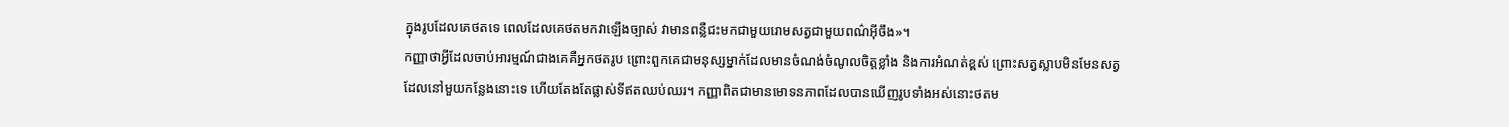ក្នុងរូបដែលគេថតទេ ពេលដែលគេថតមកវាឡើងច្បាស់ វាមានពន្លឺជះមកជាមួយរោមសត្វជាមួយពណ៌អ៊ីចឹង»។
កញ្ញាថាអ្វីដែលចាប់អារម្មណ៍ជាងគេគឺអ្នកថតរូប ព្រោះពួកគេជាមនុស្សម្នាក់ដែលមានចំណង់ចំណូលចិត្តខ្លាំង និងការអំណត់ខ្ពស់ ព្រោះសត្វស្លាបមិនមែនសត្វដែលនៅមួយកន្លែងនោះទេ ហើយតែងតែផ្លាស់ទីឥតឈប់ឈរ។ កញ្ញាពិតជាមានមោទនភាពដែលបានឃើញរូបទាំងអស់នោះថតម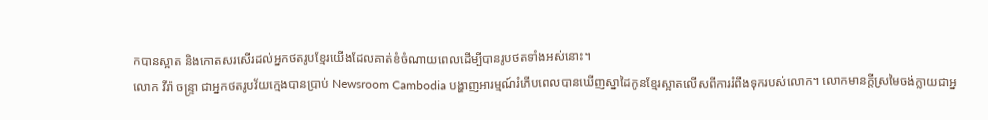កបានស្អាត និងកោតសរសើរដល់អ្នកថតរូបខ្មែរយើងដែលគាត់ខំចំណាយពេលដើម្បីបានរូបថតទាំងអស់នោះ។
លោក វីរ៉ា ចន្ទ្រា ជាអ្នកថតរូបវ័យក្មេងបានប្រាប់ Newsroom Cambodia បង្ហាញអារម្មណ៍រំភើបពេលបានឃើញស្នាដៃកូនខ្មែរស្អាតលើសពីការរំពឹងទុករបស់លោក។ លោកមានក្តីស្រមៃចង់ក្លាយជាអ្ន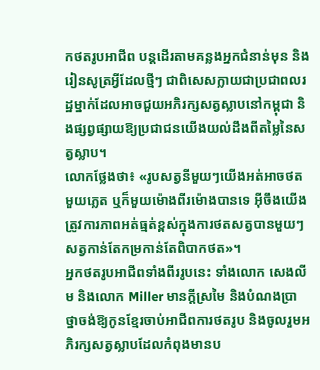កថតរូបអាជីព បន្តដើរតាមគន្លងអ្នកជំនាន់មុន និងរៀនសូត្រអ្វីដែលថ្មីៗ ជាពិសេសក្លាយជាប្រជាពលរដ្ឋម្នាក់ដែលអាចជួយអភិរក្សសត្វស្លាបនៅកម្ពុជា និងផ្សព្វផ្សាយឱ្យប្រជាជនយើងយល់ដឹងពីតម្លៃនៃសត្វស្លាប។
លោកថ្លែងថា៖ «រូបសត្វនីមួយៗយើងអត់អាចថតមួយភ្លេត ឬក៏មួយម៉ោងពីរម៉ោងបានទេ អ៊ីចឹងយើងត្រូវការភាពអត់ធ្មត់ខ្ពស់ក្នុងការថតសត្វបានមួយៗ សត្វកាន់តែកម្រកាន់តែពិបាកថត»។
អ្នកថតរូបអាជីពទាំងពីររូបនេះ ទាំងលោក សេងលីម និងលោក Miller មានក្តីស្រមៃ និងបំណងប្រាថ្នាចង់ឱ្យកូនខ្មែរចាប់អាជីពការថតរូប និងចូលរួមអភិរក្សសត្វស្លាបដែលកំពុងមានប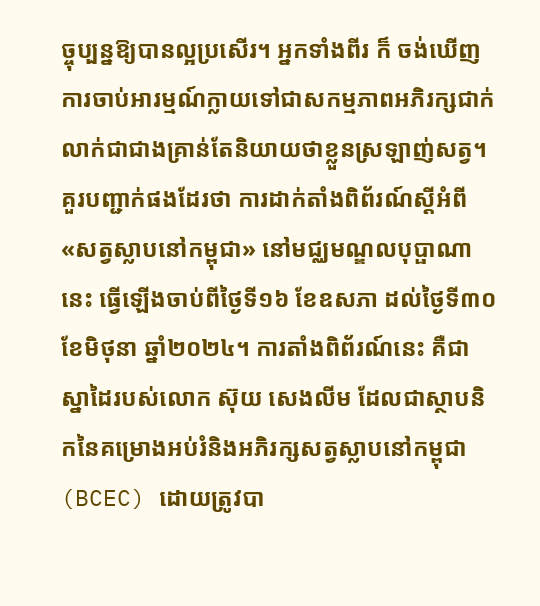ច្ចុប្បន្នឱ្យបានល្អប្រសើរ។ អ្នកទាំងពីរ ក៏ ចង់ឃើញការចាប់អារម្មណ៍ក្លាយទៅជាសកម្មភាពអភិរក្សជាក់លាក់ជាជាងគ្រាន់តែនិយាយថាខ្លួនស្រឡាញ់សត្វ។
គួរបញ្ជាក់ផងដែរថា ការដាក់តាំងពិព័រណ៍ស្តីអំពី «សត្វស្លាបនៅកម្ពុជា» នៅមជ្ឈមណ្ឌលបុប្ផាណានេះ ធ្វើឡើងចាប់ពីថ្ងៃទី១៦ ខែឧសភា ដល់ថ្ងៃទី៣០ ខែមិថុនា ឆ្នាំ២០២៤។ ការតាំងពិព័រណ៍នេះ គឺជាស្នាដៃរបស់លោក ស៊ុយ សេងលីម ដែលជាស្ថាបនិកនៃគម្រោងអប់រំនិងអភិរក្សសត្វស្លាបនៅកម្ពុជា (BCEC) ដោយត្រូវបា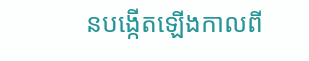នបង្កើតឡើងកាលពី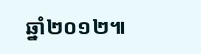ឆ្នាំ២០១២៕